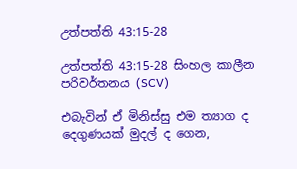උත්පත්ති 43:15-28

උත්පත්ති 43:15-28 සිංහල කාලීන පරිවර්තනය (SCV)

එබැවින් ඒ මිනිස්සු එම ත්‍යාග ද දෙගුණයක් මුදල් ද ගෙන,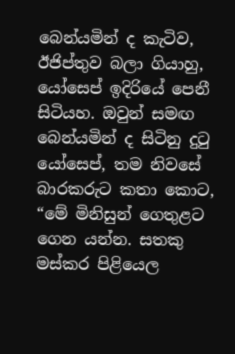බෙන්යමින් ද කැටිව, ඊජිප්තුව බලා ගියාහු, යෝසෙප් ඉදිරියේ පෙනී සිටියහ. ඔවුන් සමඟ බෙන්යමින් ද සිටිනු දුටු යෝසෙප්, තම නිවසේ බාරකරුට කතා කොට, “මේ මිනිසුන් ගෙතුළට ගෙන යන්න. සතකු මස්කර පිළියෙල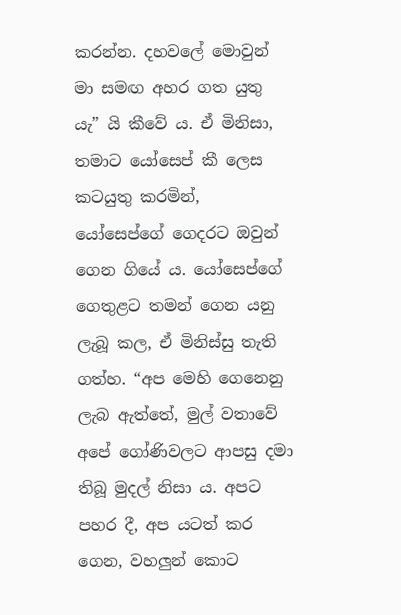කරන්න. දහවලේ මොවුන් මා සමඟ අහර ගත යුතු යැ” යි කීවේ ය. ඒ මිනිසා, තමාට යෝසෙප් කී ලෙස කටයුතු කරමින්, යෝසෙප්ගේ ගෙදරට ඔවුන් ගෙන ගියේ ය. යෝසෙප්ගේ ගෙතුළට තමන් ගෙන යනු ලැබූ කල, ඒ මිනිස්සු තැති ගත්හ. “අප මෙහි ගෙනෙනු ලැබ ඇත්තේ, මුල් වතාවේ අපේ ගෝණිවලට ආපසු දමා තිබූ මුදල් නිසා ය. අපට පහර දී, අප යටත් කර ගෙන, වහලුන් කොට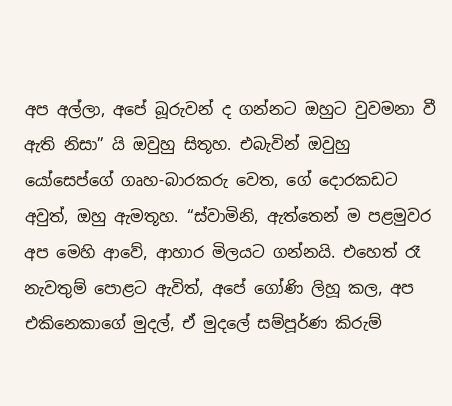අප අල්ලා, අපේ බූරුවන් ද ගන්නට ඔහුට වුවමනා වී ඇති නිසා” යි ඔවුහු සිතූහ. එබැවින් ඔවුහු යෝසෙප්ගේ ගෘහ-බාරකරු වෙත, ගේ දොරකඩට අවුත්, ඔහු ඇමතූහ. “ස්වාමිනි, ඇත්තෙන් ම පළමුවර අප මෙහි ආවේ, ආහාර මිලයට ගන්නයි. එහෙත් රෑ නැවතුම් පොළට ඇවිත්, අපේ ගෝණි ලිහූ කල, අප එකිනෙකාගේ මුදල්, ඒ මුදලේ සම්පූර්ණ කිරුම්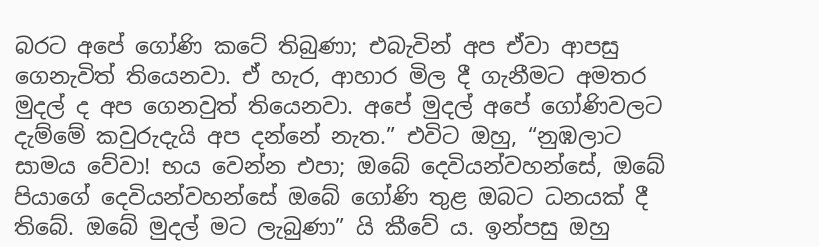බරට අපේ ගෝණි කටේ තිබුණා; එබැවින් අප ඒවා ආපසු ගෙනැවිත් තියෙනවා. ඒ හැර, ආහාර මිල දී ගැනීමට අමතර මුදල් ද අප ගෙනවුත් තියෙනවා. අපේ මුදල් අපේ ගෝණිවලට දැම්මේ කවුරුදැයි අප දන්නේ නැත.” එවිට ඔහු, “නුඹලාට සාමය වේවා! භය වෙන්න එපා; ඔබේ දෙවියන්වහන්සේ, ඔබේ පියාගේ දෙවියන්වහන්සේ ඔබේ ගෝණි තුළ ඔබට ධනයක් දී තිබේ. ඔබේ මුදල් මට ලැබුණා” යි කීවේ ය. ඉන්පසු ඔහු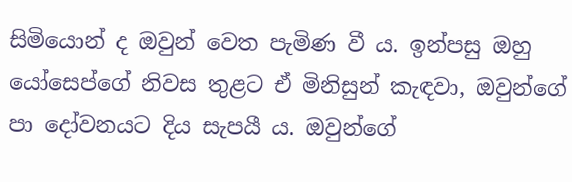සිමියොන් ද ඔවුන් වෙත පැමිණ වී ය. ඉන්පසු ඔහු යෝසෙප්ගේ නිවස තුළට ඒ මිනිසුන් කැඳවා, ඔවුන්ගේ පා දෝවනයට දිය සැපයී ය. ඔවුන්ගේ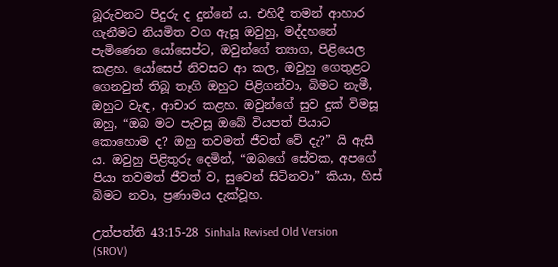බූරුවනට පිදුරු ද දුන්නේ ය. එහිදී තමන් ආහාර ගැනීමට නියමිත වග ඇසූ ඔවුහු, මද්දහනේ පැමිණෙන යෝසෙප්ට, ඔවුන්ගේ ත්‍යාග, පිළියෙල කළහ. යෝසෙප් නිවසට ආ කල, ඔවුහු ගෙතුළට ගෙනවුත් තිබූ තෑගි ඔහුට පිළිගන්වා, බිමට නැමී, ඔහුට වැඳ, ආචාර කළහ. ඔවුන්ගේ සුව දුක් විමසූ ඔහු, “ඔබ මට පැවසූ ඔබේ වියපත් පියාට කොහොම ද? ඔහු තවමත් ජීවත් වේ දැ?” යි ඇසී ය. ඔවුහු පිළිතුරු දෙමින්, “ඔබගේ සේවක, අපගේ පියා තවමත් ජීවත් ව, සුවෙන් සිටිනවා” කියා, හිස් බිමට නවා, ප්‍රණාමය දැක්වූහ.

උත්පත්ති 43:15-28 Sinhala Revised Old Version (SROV)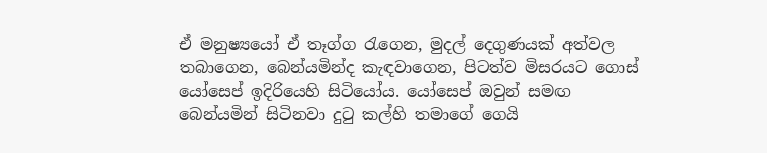ඒ මනුෂ්‍යයෝ ඒ තෑග්ග රැගෙන, මුදල් දෙගුණයක් අත්වල තබාගෙන, බෙන්යමින්ද කැඳවාගෙන, පිටත්ව මිසරයට ගොස් යෝසෙප් ඉදිරියෙහි සිටියෝය. යෝසෙප් ඔවුන් සමඟ බෙන්යමින් සිටිනවා දුටු කල්හි තමාගේ ගෙයි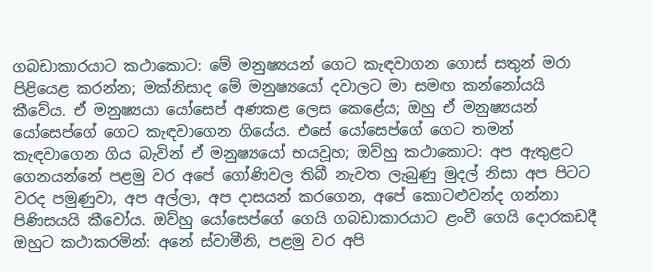ගබඩාකාරයාට කථාකොට: මේ මනුෂ්‍යයන් ගෙට කැඳවාගන ගොස් සතුන් මරා පිළියෙළ කරන්න; මක්නිසාද මේ මනුෂ්‍යයෝ දවාලට මා සමඟ කන්නෝයයි කීවේය. ඒ මනුෂ්‍යයා යෝසෙප් අණකළ ලෙස කෙළේය; ඔහු ඒ මනුෂ්‍යයන් යෝසෙප්ගේ ගෙට කැඳවාගෙන ගියේය. එසේ යෝසෙප්ගේ ගෙට තමන් කැඳවාගෙන ගිය බැවින් ඒ මනුෂ්‍යයෝ භයවූහ; ඔව්හු කථාකොට: අප ඇතුළට ගෙනයන්නේ පළමු වර අපේ ගෝණිවල තිබී නැවත ලැබුණු මුදල් නිසා අප පිටට වරද පමුණුවා, අප අල්ලා, අප දාසයන් කරගෙන, අපේ කොටළුවන්ද ගන්නා පිණිසයයි කීවෝය. ඔව්හු යෝසෙප්ගේ ගෙයි ගබඩාකාරයාට ළංවී ගෙයි දොරකඩදී ඔහුට කථාකරමින්: අනේ ස්වාමීනි, පළමු වර අපි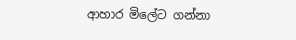ආහාර මිලේට ගන්නා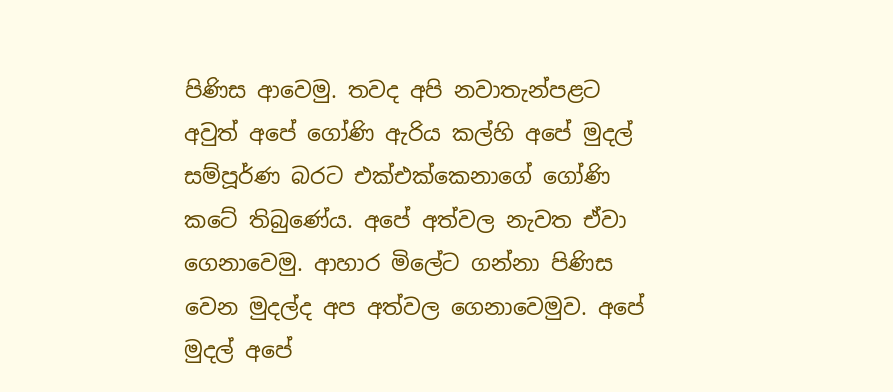පිණිස ආවෙමු. තවද අපි නවාතැන්පළට අවුත් අපේ ගෝණි ඇරිය කල්හි අපේ මුදල් සම්පූර්ණ බරට එක්එක්කෙනාගේ ගෝණි කටේ තිබුණේය. අපේ අත්වල නැවත ඒවා ගෙනාවෙමු. ආහාර මිලේට ගන්නා පිණිස වෙන මුදල්ද අප අත්වල ගෙනාවෙමුව. අපේ මුදල් අපේ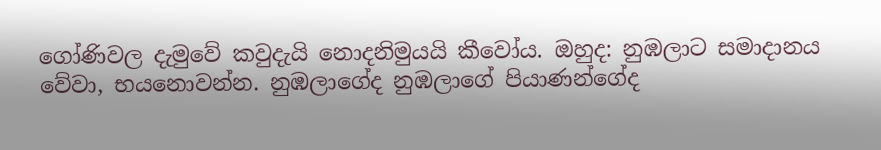ගෝණිවල දැමුවේ කවුදැයි නොදනිමුයයි කීවෝය. ඔහුද: නුඹලාට සමාදානය වේවා, භයනොවන්න. නුඹලාගේද නුඹලාගේ පියාණන්ගේද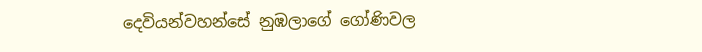දෙවියන්වහන්සේ නුඹලාගේ ගෝණිවල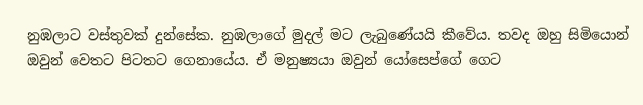නුඹලාට වස්තුවක් දුන්සේක. නුඹලාගේ මුදල් මට ලැබුණේයයි කීවේය. තවද ඔහු සිමියොන් ඔවුන් වෙතට පිටතට ගෙනායේය. ඒ මනුෂ්‍යයා ඔවුන් යෝසෙප්ගේ ගෙට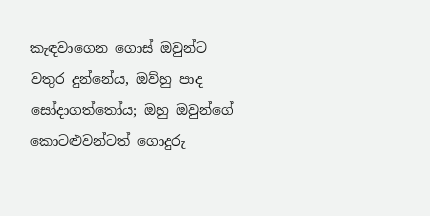කැඳවාගෙන ගොස් ඔවුන්ට වතුර දුන්නේය, ඔව්හු පාද සෝදාගත්තෝය; ඔහු ඔවුන්ගේ කොටළුවන්ටත් ගොදුරු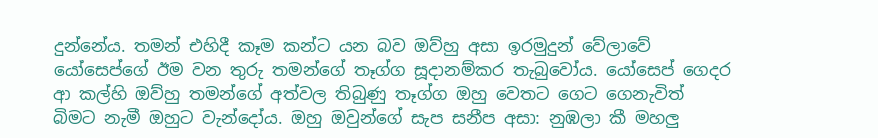දුන්නේය. තමන් එහිදී කෑම කන්ට යන බව ඔව්හු අසා ඉරමුදුන් වේලාවේ යෝසෙප්ගේ ඊම වන තුරු තමන්ගේ තෑග්ග සූදානම්කර තැබුවෝය. යෝසෙප් ගෙදර ආ කල්හි ඔව්හු තමන්ගේ අත්වල තිබුණු තෑග්ග ඔහු වෙතට ගෙට ගෙනැවිත් බිමට නැමී ඔහුට වැන්දෝය. ඔහු ඔවුන්ගේ සැප සනීප අසා: නුඹලා කී මහලු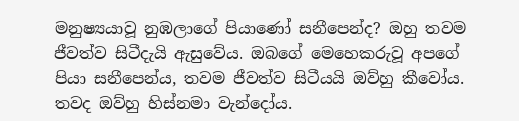මනුෂ්‍යයාවූ නුඹලාගේ පියාණෝ සනීපෙන්ද? ඔහු තවම ජීවත්ව සිටීදැයි ඇසුවේය. ඔබගේ මෙහෙකරුවූ අපගේ පියා සනීපෙන්ය, තවම ජීවත්ව සිටීයයි ඔව්හු කීවෝය. තවද ඔව්හු හිස්නමා වැන්දෝය.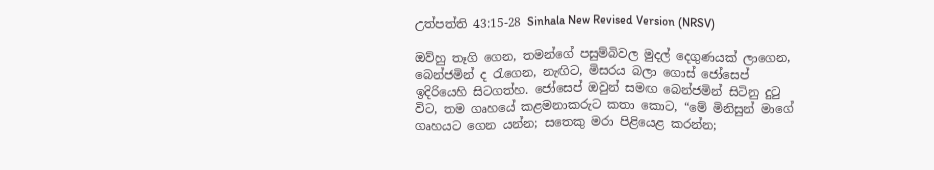උත්පත්ති 43:15-28 Sinhala New Revised Version (NRSV)

ඔව්හු තෑගි ගෙන, තමන්ගේ පසුම්බිවල මුදල් දෙගුණයක් ලාගෙන, බෙන්ජමින් ද රැගෙන, නැඟිට, මිසරය බලා ගොස් ජෝසෙප් ඉදිරියෙහි සිටගත්හ. ජෝසෙප් ඔවුන් සමඟ බෙන්ජමින් සිටිනු දුටු විට, තම ගෘහයේ කළමනාකරුට කතා කොට, “මේ මිනිසුන් මාගේ ගෘහයට ගෙන යන්න; සතෙකු මරා පිළියෙළ කරන්න;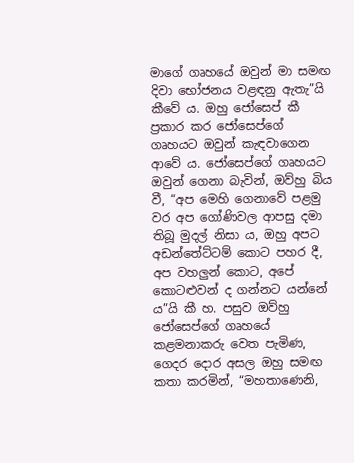මාගේ ගෘහයේ ඔවුන් මා සමඟ දිවා භෝජනය වළඳනු ඇතැ”යි කීවේ ය. ඔහු ජෝසෙප් කී ප්‍රකාර කර ජෝසෙප්ගේ ගෘහයට ඔවුන් කැඳවාගෙන ආවේ ය. ජෝසෙප්ගේ ගෘහයට ඔවුන් ගෙනා බැවින්, ඔව්හු බිය වී, “අප මෙහි ගෙනාවේ පළමු වර අප ගෝණිවල ආපසු දමා තිබූ මුදල් නිසා ය, ඔහු අපට අඩන්තේට්ටම් කොට පහර දී, අප වහලුන් කොට, අපේ කොටළුවන් ද ගන්නට යන්නේ ය”යි කී හ. පසුව ඔව්හු ජෝසෙප්ගේ ගෘහයේ කළමනාකරු වෙත පැමිණ, ගෙදර දොර අසල ඔහු සමඟ කතා කරමින්, “මහතාණෙනි,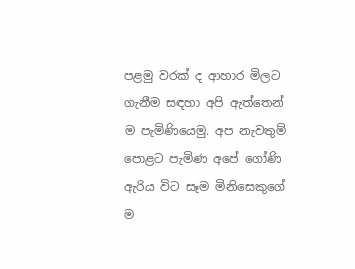පළමු වරක් ද ආහාර මිලට ගැනීම සඳහා අපි ඇත්තෙන් ම පැමිණියෙමු. අප නැවතුම් පොළට පැමිණ අපේ ගෝණි ඇරිය විට සෑම මිනිසෙකුගේ ම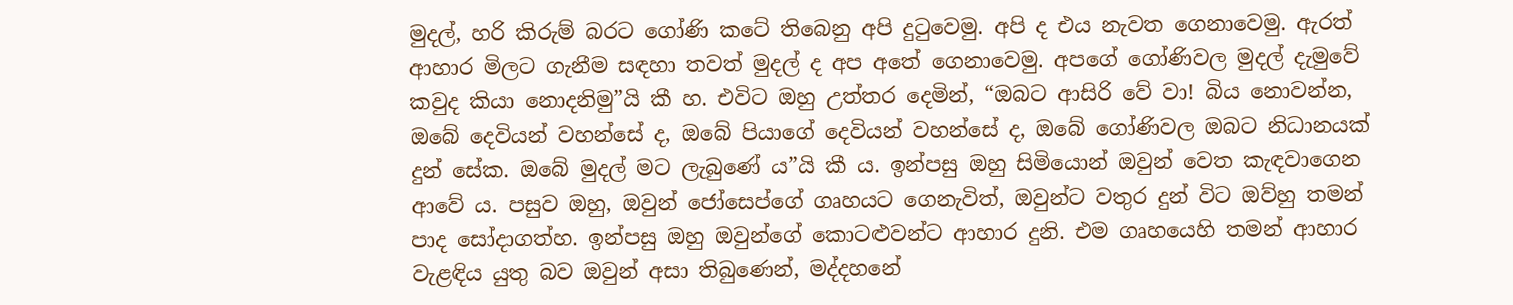මුදල්, හරි කිරුම් බරට ගෝණි කටේ තිබෙනු අපි දුටුවෙමු. අපි ද එය නැවත ගෙනාවෙමු. ඇරත් ආහාර මිලට ගැනීම සඳහා තවත් මුදල් ද අප අතේ ගෙනාවෙමු. අපගේ ගෝණිවල මුදල් දැමුවේ කවුද කියා නොදනිමු”යි කී හ. එවිට ඔහු උත්තර දෙමින්, “ඔබට ආසිරි වේ වා! බිය නොවන්න, ඔබේ දෙවියන් වහන්සේ ද, ඔබේ පියාගේ දෙවියන් වහන්සේ ද, ඔබේ ගෝණිවල ඔබට නිධානයක් දුන් සේක. ඔබේ මුදල් මට ලැබුණේ ය”යි කී ය. ඉන්පසු ඔහු සිමියොන් ඔවුන් වෙත කැඳවාගෙන ආවේ ය. පසුව ඔහු, ඔවුන් ජෝසෙප්ගේ ගෘහයට ගෙනැවිත්, ඔවුන්ට වතුර දුන් විට ඔව්හු තමන් පාද සෝදාගත්හ. ඉන්පසු ඔහු ඔවුන්ගේ කොටළුවන්ට ආහාර දුනි. එම ගෘහයෙහි තමන් ආහාර වැළඳිය යුතු බව ඔවුන් අසා තිබුණෙන්, මද්දහනේ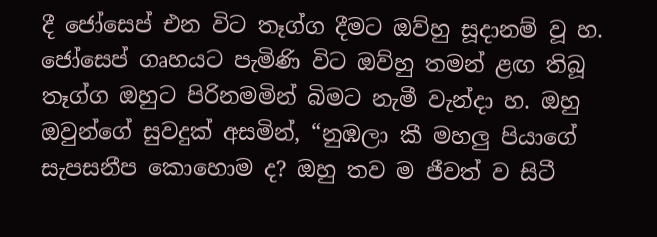දී ජෝසෙප් එන විට තෑග්ග දීමට ඔව්හු සූදානම් වූ හ. ජෝසෙප් ගෘහයට පැමිණි විට ඔව්හු තමන් ළඟ තිබූ තෑග්ග ඔහුට පිරිනමමින් බිමට නැමී වැන්දා හ. ඔහු ඔවුන්ගේ සුවදුක් අසමින්, “නුඹලා කී මහලු පියාගේ සැපසනීප කොහොම ද? ඔහු තව ම ජීවත් ව සිටී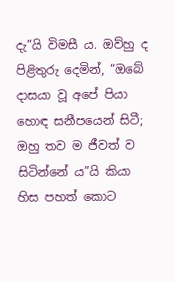දැ”යි විමසී ය. ඔව්හු ද පිළිතුරු දෙමින්, “ඔබේ දාසයා වූ අපේ පියා හොඳ සනීපයෙන් සිටී; ඔහු තව ම ජීවත් ව සිටින්නේ ය”යි කියා හිස පහත් කොට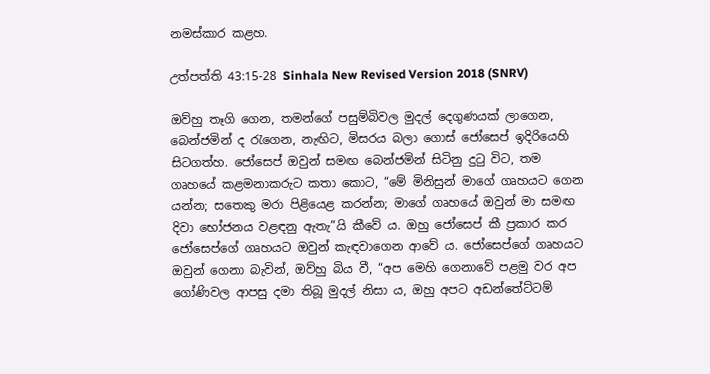නමස්කාර කළහ.

උත්පත්ති 43:15-28 Sinhala New Revised Version 2018 (SNRV)

ඔව්හු තෑගි ගෙන, තමන්ගේ පසුම්බිවල මුදල් දෙගුණයක් ලාගෙන, බෙන්ජමින් ද රැගෙන, නැඟිට, මිසරය බලා ගොස් ජෝසෙප් ඉදිරියෙහි සිටගත්හ. ජෝසෙප් ඔවුන් සමඟ බෙන්ජමින් සිටිනු දුටු විට, තම ගෘහයේ කළමනාකරුට කතා කොට, “මේ මිනිසුන් මාගේ ගෘහයට ගෙන යන්න; සතෙකු මරා පිළියෙළ කරන්න; මාගේ ගෘහයේ ඔවුන් මා සමඟ දිවා භෝජනය වළඳනු ඇතැ”යි කීවේ ය. ඔහු ජෝසෙප් කී ප්‍රකාර කර ජෝසෙප්ගේ ගෘහයට ඔවුන් කැඳවාගෙන ආවේ ය. ජෝසෙප්ගේ ගෘහයට ඔවුන් ගෙනා බැවින්, ඔව්හු බිය වී, “අප මෙහි ගෙනාවේ පළමු වර අප ගෝණිවල ආපසු දමා තිබූ මුදල් නිසා ය, ඔහු අපට අඩන්තේට්ටම්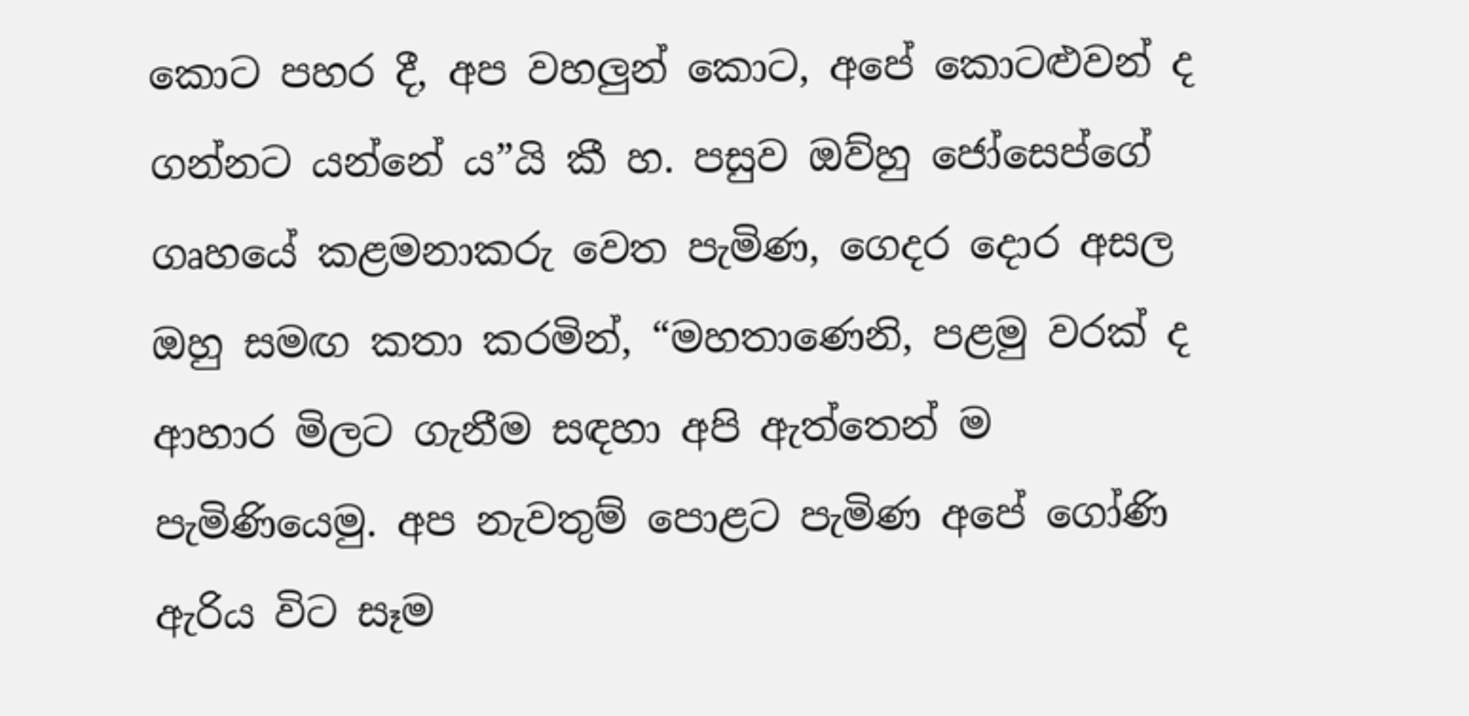කොට පහර දී, අප වහලුන් කොට, අපේ කොටළුවන් ද ගන්නට යන්නේ ය”යි කී හ. පසුව ඔව්හු ජෝසෙප්ගේ ගෘහයේ කළමනාකරු වෙත පැමිණ, ගෙදර දොර අසල ඔහු සමඟ කතා කරමින්, “මහතාණෙනි, පළමු වරක් ද ආහාර මිලට ගැනීම සඳහා අපි ඇත්තෙන් ම පැමිණියෙමු. අප නැවතුම් පොළට පැමිණ අපේ ගෝණි ඇරිය විට සෑම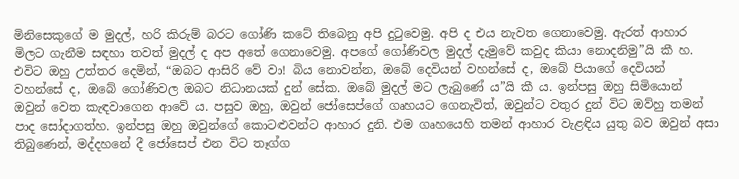මිනිසෙකුගේ ම මුදල්, හරි කිරුම් බරට ගෝණි කටේ තිබෙනු අපි දුටුවෙමු. අපි ද එය නැවත ගෙනාවෙමු. ඇරත් ආහාර මිලට ගැනීම සඳහා තවත් මුදල් ද අප අතේ ගෙනාවෙමු. අපගේ ගෝණිවල මුදල් දැමුවේ කවුද කියා නොදනිමු”යි කී හ. එවිට ඔහු උත්තර දෙමින්, “ඔබට ආසිරි වේ වා! බිය නොවන්න, ඔබේ දෙවියන් වහන්සේ ද, ඔබේ පියාගේ දෙවියන් වහන්සේ ද, ඔබේ ගෝණිවල ඔබට නිධානයක් දුන් සේක. ඔබේ මුදල් මට ලැබුණේ ය”යි කී ය. ඉන්පසු ඔහු සිමියොන් ඔවුන් වෙත කැඳවාගෙන ආවේ ය. පසුව ඔහු, ඔවුන් ජෝසෙප්ගේ ගෘහයට ගෙනැවිත්, ඔවුන්ට වතුර දුන් විට ඔව්හු තමන් පාද සෝදාගත්හ. ඉන්පසු ඔහු ඔවුන්ගේ කොටළුවන්ට ආහාර දුනි. එම ගෘහයෙහි තමන් ආහාර වැළඳිය යුතු බව ඔවුන් අසා තිබුණෙන්, මද්දහනේ දී ජෝසෙප් එන විට තෑග්ග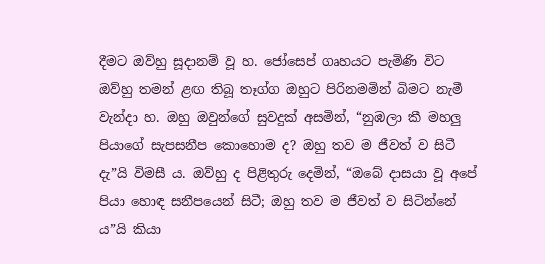දීමට ඔව්හු සූදානම් වූ හ. ජෝසෙප් ගෘහයට පැමිණි විට ඔව්හු තමන් ළඟ තිබූ තෑග්ග ඔහුට පිරිනමමින් බිමට නැමී වැන්දා හ. ඔහු ඔවුන්ගේ සුවදුක් අසමින්, “නුඹලා කී මහලු පියාගේ සැපසනීප කොහොම ද? ඔහු තව ම ජීවත් ව සිටී දැ”යි විමසී ය. ඔව්හු ද පිළිතුරු දෙමින්, “ඔබේ දාසයා වූ අපේ පියා හොඳ සනීපයෙන් සිටී; ඔහු තව ම ජීවත් ව සිටින්නේ ය”යි කියා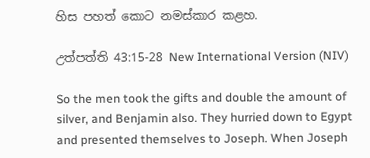හිස පහත් කොට නමස්කාර කළහ.

උත්පත්ති 43:15-28 New International Version (NIV)

So the men took the gifts and double the amount of silver, and Benjamin also. They hurried down to Egypt and presented themselves to Joseph. When Joseph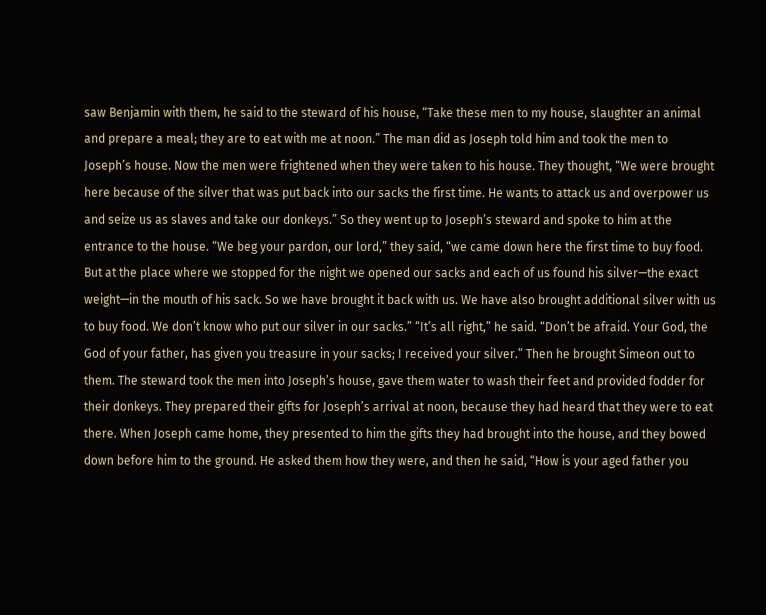saw Benjamin with them, he said to the steward of his house, “Take these men to my house, slaughter an animal and prepare a meal; they are to eat with me at noon.” The man did as Joseph told him and took the men to Joseph’s house. Now the men were frightened when they were taken to his house. They thought, “We were brought here because of the silver that was put back into our sacks the first time. He wants to attack us and overpower us and seize us as slaves and take our donkeys.” So they went up to Joseph’s steward and spoke to him at the entrance to the house. “We beg your pardon, our lord,” they said, “we came down here the first time to buy food. But at the place where we stopped for the night we opened our sacks and each of us found his silver—the exact weight—in the mouth of his sack. So we have brought it back with us. We have also brought additional silver with us to buy food. We don’t know who put our silver in our sacks.” “It’s all right,” he said. “Don’t be afraid. Your God, the God of your father, has given you treasure in your sacks; I received your silver.” Then he brought Simeon out to them. The steward took the men into Joseph’s house, gave them water to wash their feet and provided fodder for their donkeys. They prepared their gifts for Joseph’s arrival at noon, because they had heard that they were to eat there. When Joseph came home, they presented to him the gifts they had brought into the house, and they bowed down before him to the ground. He asked them how they were, and then he said, “How is your aged father you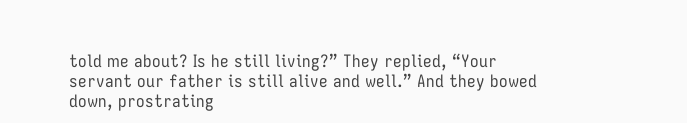told me about? Is he still living?” They replied, “Your servant our father is still alive and well.” And they bowed down, prostrating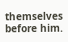themselves before him.